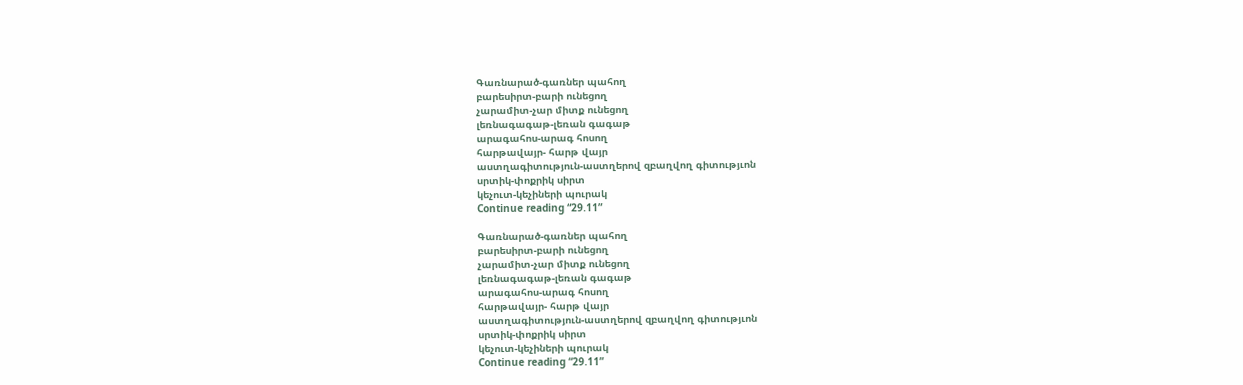Գառնարած-գառներ պահող
բարեսիրտ-բարի ունեցող
չարամիտ-չար միտք ունեցող
լեռնագագաթ-լեռան գագաթ
արագահոս-արագ հոսող
հարթավայր- հարթ վայր
աստղագիտություն-աստղերով զբաղվող գիտությւոն
սրտիկ-փոքրիկ սիրտ
կեչուտ-կեչիների պուրակ
Continue reading “29.11”

Գառնարած-գառներ պահող
բարեսիրտ-բարի ունեցող
չարամիտ-չար միտք ունեցող
լեռնագագաթ-լեռան գագաթ
արագահոս-արագ հոսող
հարթավայր- հարթ վայր
աստղագիտություն-աստղերով զբաղվող գիտությւոն
սրտիկ-փոքրիկ սիրտ
կեչուտ-կեչիների պուրակ
Continue reading “29.11”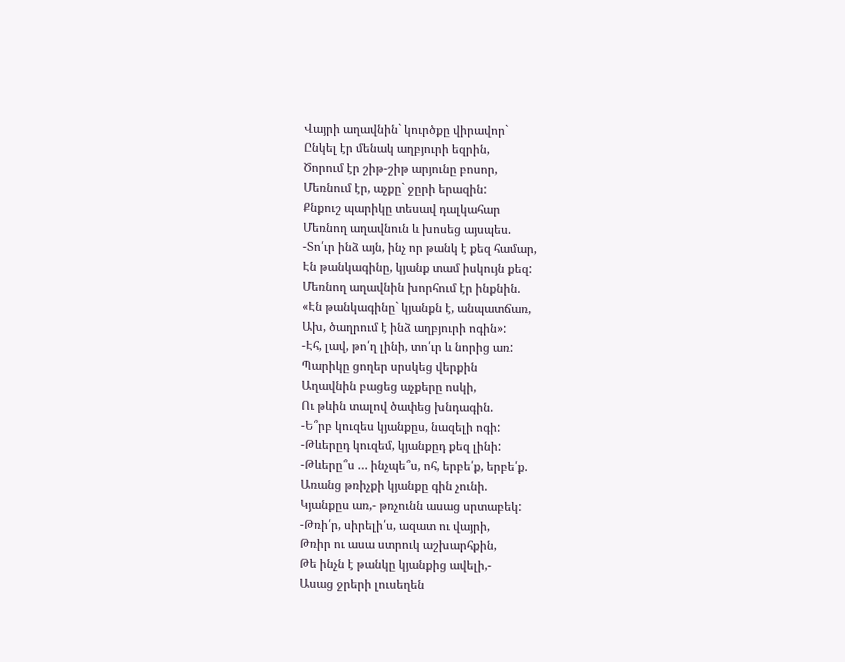Վայրի աղավնին` կուրծքը վիրավոր`
Ընկել էր մենակ աղբյուրի եզրին,
Ծորում էր շիթ-շիթ արյունը բոսոր,
Մեռնում էր, աչքը` ջըրի երազին:
Քնքուշ պարիկը տեսավ դալկահար
Մեռնող աղավնուն և խոսեց այսպես.
-Տո՛ւր ինձ այն, ինչ որ թանկ է քեզ համար,
Էն թանկագինը, կյանք տամ իսկույն քեզ:
Մեռնող աղավնին խորհում էր ինքնին.
«Էն թանկագինը` կյանքն է, անպատճառ,
Ախ, ծաղրում է ինձ աղբյուրի ոգին»:
-Էհ, լավ, թո՛ղ լինի, տո՛ւր և նորից առ:
Պարիկը ցողեր սրսկեց վերքին
Աղավնին բացեց աչքերը ոսկի,
Ու թևին տալով ծափեց խնդագին.
-Ե՞րբ կուզես կյանքըս, նազելի ոգի:
-Թևերըդ կուզեմ, կյանքըդ քեզ լինի:
-Թևերը՞ս … ինչպե՞ս, ոհ, երբե՛ք, երբե՛ք.
Առանց թռիչքի կյանքը գին չունի.
Կյանքըս առ,- թռչունն ասաց սրտաբեկ:
-Թռի՛ր, սիրելի՛ս, ազատ ու վայրի,
Թռիր ու ասա ստրուկ աշխարհքին,
Թե ինչն է թանկը կյանքից ավելի,-
Ասաց ջրերի լուսեղեն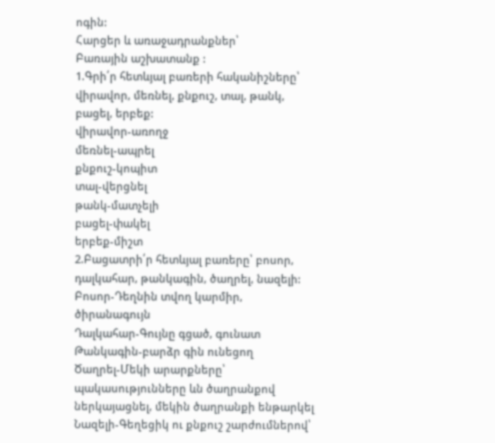ոգին:
Հարցեր և առաջադրանքներ՝
Բառային աշխատանք :
1.Գրի՛ր հետևյալ բառերի հականիշները՝ վիրավոր, մեռնել, քնքուշ, տալ, թանկ, բացել, երբեք:
վիրավոր-առողջ
մեռնել-ապրել
քնքուշ-կոպիտ
տալ-վերցնել
թանկ-մատչելի
բացել-փակել
երբեք-միշտ
2.Բացատրի՛ր հետևյալ բառերը՝ բոսոր, դալկահար, թանկագին, ծաղրել, նազելի:
Բոսոր-Դեղնին տվող կարմիր, ծիրանագույն
Դալկահար-Գույնը գցած, գունատ
Թանկագին-բարձր գին ունեցող
Ծաղրել-Մեկի արարքները՝ պակասությունները ևն ծաղրանքով ներկայացնել, մեկին ծաղրանքի ենթարկել
Նազելի-Գեղեցիկ ու քնքուշ շարժումներով՝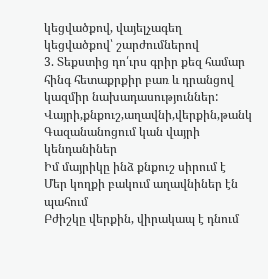կեցվածքով, վայելչագեղ կեցվածքով՝ շարժումներով
3. Տեքստից դո՛ւրս գրիր քեզ համար հինգ հետաքրքիր բառ և դրանցով կազմիր նախադասություններ:
Վայրի,քնքուշ,աղավնի,վերքին,թանկ
Գազանանոցում կան վայրի կենդանիներ
Իմ մայրիկը ինձ քնքուշ սիրում է
Մեր կողքի բակում աղավնիներ էն պահում
Բժիշկը վերքին, վիրակապ է դնում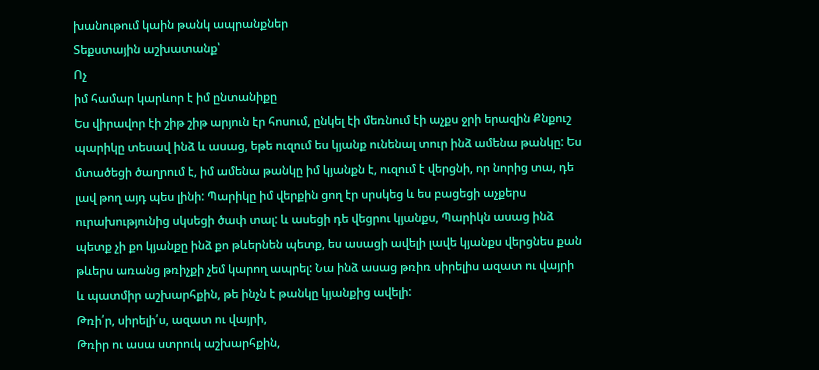խանութում կաին թանկ ապրանքներ
Տեքստային աշխատանք՝
Ոչ
իմ համար կարևոր է իմ ընտանիքը
Ես վիրավոր էի շիթ շիթ արյուն էր հոսում, ընկել էի մեռնում էի աչքս ջրի երազին Քնքուշ պարիկը տեսավ ինձ և ասաց, եթե ուզում ես կյանք ունենալ տուր ինձ ամենա թանկը: Ես մտածեցի ծաղրում է, իմ ամենա թանկը իմ կյանքն է, ուզում է վերցնի, որ նորից տա, դե լավ թող այդ պես լինի: Պարիկը իմ վերքին ցող էր սրսկեց և ես բացեցի աչքերս ուրախությունից սկսեցի ծափ տալ: և ասեցի դե վեցրու կյանքս, Պարիկն ասաց ինձ պետք չի քո կյանքը ինձ քո թևերնեն պետք, ես ասացի ավելի լավե կյանքս վերցնես քան թևերս առանց թռիչքի չեմ կարող ապրել: Նա ինձ ասաց թռիռ սիրելիս ազատ ու վայրի և պատմիր աշխարհքին, թե ինչն է թանկը կյանքից ավելի:
Թռի՛ր, սիրելի՛ս, ազատ ու վայրի,
Թռիր ու ասա ստրուկ աշխարհքին,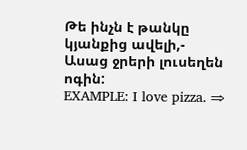Թե ինչն է թանկը կյանքից ավելի,-
Ասաց ջրերի լուսեղեն ոգին:
EXAMPLE: I love pizza. ⇒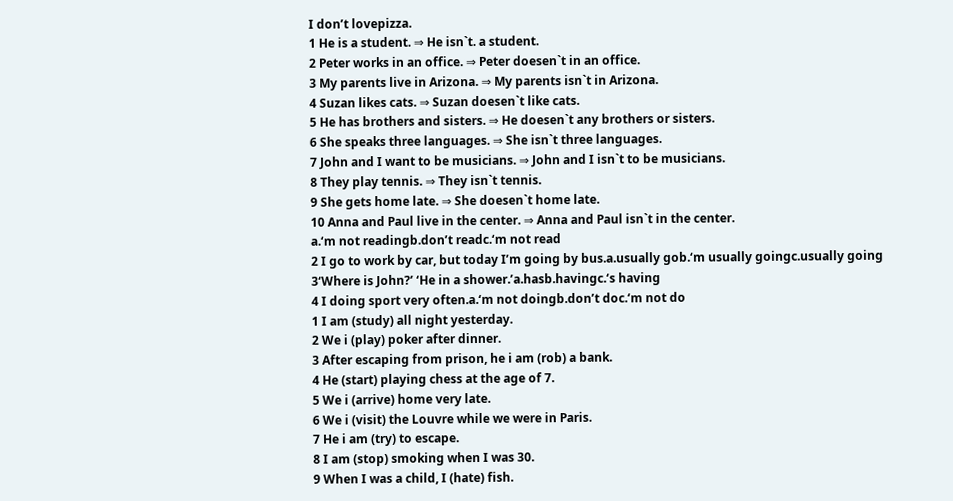I don’t lovepizza.
1 He is a student. ⇒ He isn`t. a student.
2 Peter works in an office. ⇒ Peter doesen`t in an office.
3 My parents live in Arizona. ⇒ My parents isn`t in Arizona.
4 Suzan likes cats. ⇒ Suzan doesen`t like cats.
5 He has brothers and sisters. ⇒ He doesen`t any brothers or sisters.
6 She speaks three languages. ⇒ She isn`t three languages.
7 John and I want to be musicians. ⇒ John and I isn`t to be musicians.
8 They play tennis. ⇒ They isn`t tennis.
9 She gets home late. ⇒ She doesen`t home late.
10 Anna and Paul live in the center. ⇒ Anna and Paul isn`t in the center.
a.‘m not readingb.don’t readc.‘m not read
2 I go to work by car, but today I’m going by bus.a.usually gob.‘m usually goingc.usually going
3‘Where is John?’ ‘He in a shower.’a.hasb.havingc.‘s having
4 I doing sport very often.a.‘m not doingb.don’t doc.‘m not do
1 I am (study) all night yesterday.
2 We i (play) poker after dinner.
3 After escaping from prison, he i am (rob) a bank.
4 He (start) playing chess at the age of 7.
5 We i (arrive) home very late.
6 We i (visit) the Louvre while we were in Paris.
7 He i am (try) to escape.
8 I am (stop) smoking when I was 30.
9 When I was a child, I (hate) fish.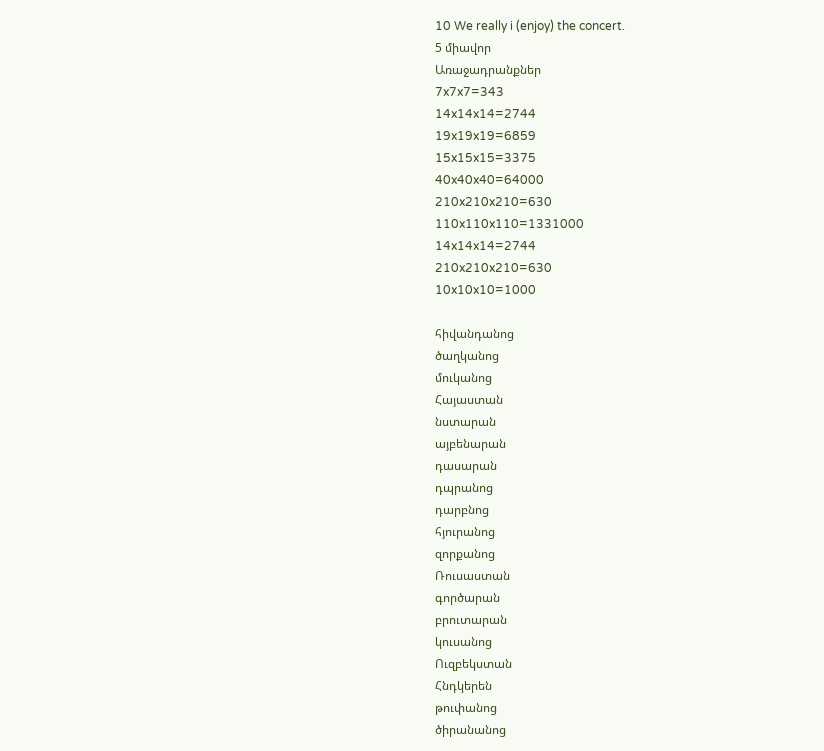10 We really i (enjoy) the concert.
5 միավոր
Առաջադրանքներ
7x7x7=343
14x14x14=2744
19x19x19=6859
15x15x15=3375
40x40x40=64000
210x210x210=630
110x110x110=1331000
14x14x14=2744
210x210x210=630
10x10x10=1000

հիվանդանոց
ծաղկանոց
մուկանոց
Հայաստան
նստարան
այբենարան
դասարան
դպրանոց
դարբնոց
հյուրանոց
զորքանոց
Ռուսաստան
գործարան
բրուտարան
կուսանոց
Ուզբեկստան
Հնդկերեն
թուփանոց
ծիրանանոց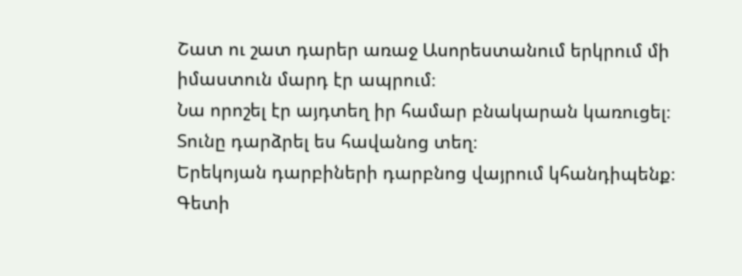Շատ ու շատ դարեր առաջ Ասորեստանում երկրում մի իմաստուն մարդ էր ապրում։
Նա որոշել էր այդտեղ իր համար բնակարան կառուցել։
Տունը դարձրել ես հավանոց տեղ։
Երեկոյան դարբիների դարբնոց վայրում կհանդիպենք։
Գետի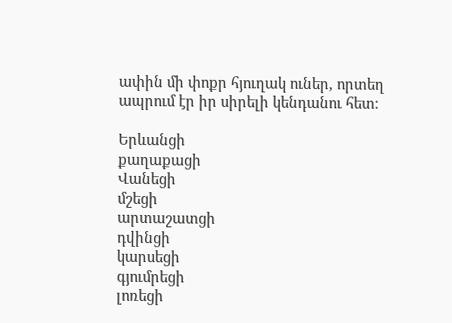ափին մի փոքր հյուղակ ուներ, որտեղ ապրում էր իր սիրելի կենդանու հետ։

Երևանցի
քաղաքացի
Վանեցի
մշեցի
արտաշատցի
դվինցի
կարսեցի
գյումրեցի
լոռեցի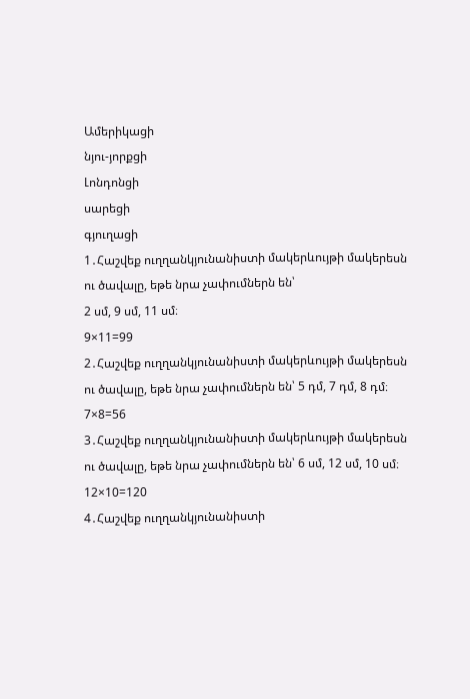Ամերիկացի
նյու-յորքցի
Լոնդոնցի
սարեցի
գյուղացի
1․Հաշվեք ուղղանկյունանիստի մակերևույթի մակերեսն ու ծավալը, եթե նրա չափումներն են՝
2 սմ, 9 սմ, 11 սմ։
9×11=99
2․Հաշվեք ուղղանկյունանիստի մակերևույթի մակերեսն ու ծավալը, եթե նրա չափումներն են՝ 5 դմ, 7 դմ, 8 դմ։
7×8=56
3․Հաշվեք ուղղանկյունանիստի մակերևույթի մակերեսն ու ծավալը, եթե նրա չափումներն են՝ 6 սմ, 12 սմ, 10 սմ։
12×10=120
4․Հաշվեք ուղղանկյունանիստի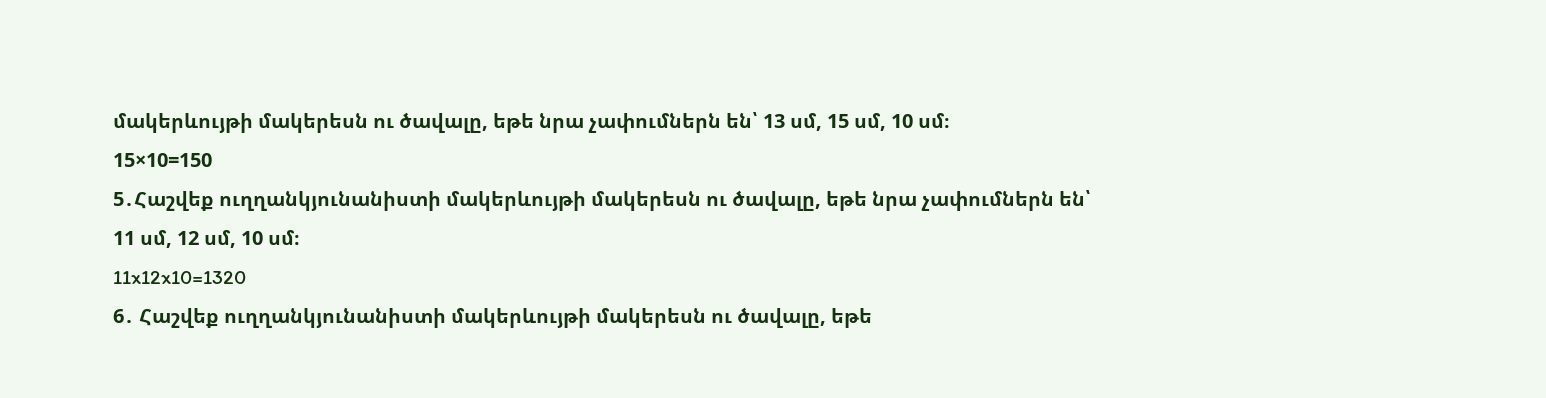մակերևույթի մակերեսն ու ծավալը, եթե նրա չափումներն են՝ 13 սմ, 15 սմ, 10 սմ։
15×10=150
5․Հաշվեք ուղղանկյունանիստի մակերևույթի մակերեսն ու ծավալը, եթե նրա չափումներն են՝
11 սմ, 12 սմ, 10 սմ։
11x12x10=1320
6․ Հաշվեք ուղղանկյունանիստի մակերևույթի մակերեսն ու ծավալը, եթե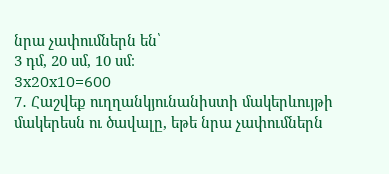նրա չափումներն են՝
3 դմ, 20 սմ, 10 սմ։
3x20x10=600
7․ Հաշվեք ուղղանկյունանիստի մակերևույթի մակերեսն ու ծավալը, եթե նրա չափումներն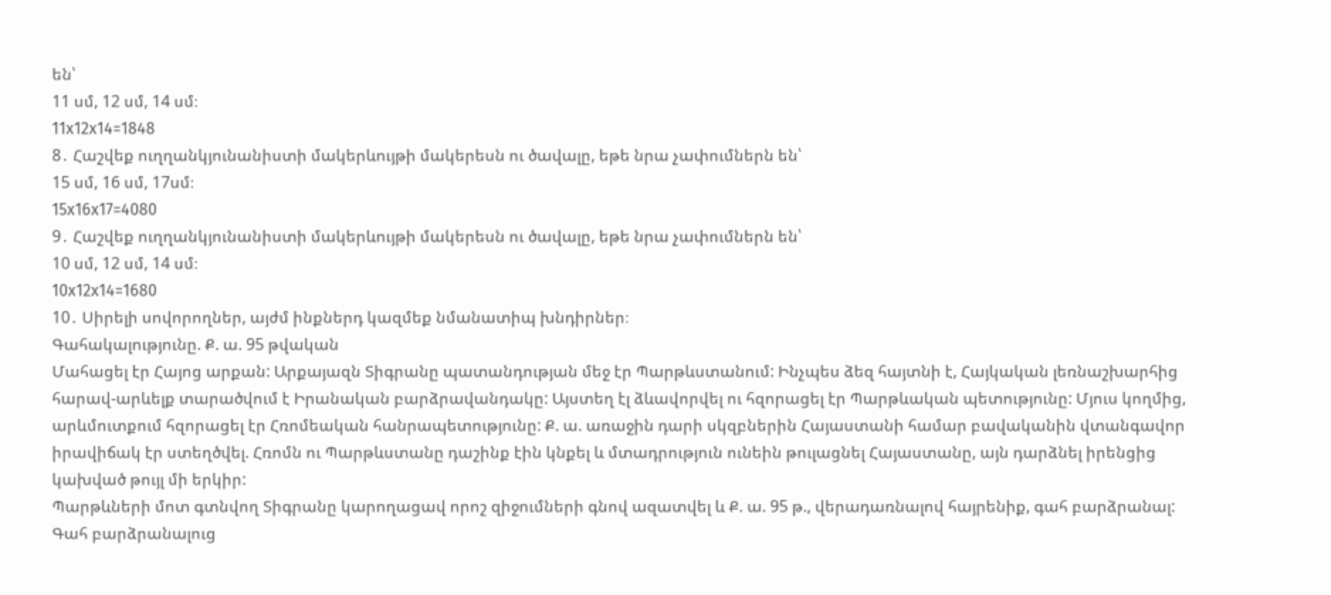են՝
11 սմ, 12 սմ, 14 սմ։
11x12x14=1848
8․ Հաշվեք ուղղանկյունանիստի մակերևույթի մակերեսն ու ծավալը, եթե նրա չափումներն են՝
15 սմ, 16 սմ, 17սմ։
15x16x17=4080
9․ Հաշվեք ուղղանկյունանիստի մակերևույթի մակերեսն ու ծավալը, եթե նրա չափումներն են՝
10 սմ, 12 սմ, 14 սմ։
10x12x14=1680
10․ Սիրելի սովորողներ, այժմ ինքներդ կազմեք նմանատիպ խնդիրներ։
Գահակալությունը. Ք. ա. 95 թվական
Մահացել էր Հայոց արքան: Արքայազն Տիգրանը պատանդության մեջ էր Պարթևստանում: Ինչպես ձեզ հայտնի է, Հայկական լեռնաշխարհից հարավ-արևելք տարածվում է Իրանական բարձրավանդակը: Այստեղ էլ ձևավորվել ու հզորացել էր Պարթևական պետությունը: Մյուս կողմից, արևմուտքում հզորացել էր Հռոմեական հանրապետությունը: Ք. ա. առաջին դարի սկզբներին Հայաստանի համար բավականին վտանգավոր իրավիճակ էր ստեղծվել. Հռոմն ու Պարթևստանը դաշինք էին կնքել և մտադրություն ունեին թուլացնել Հայաստանը, այն դարձնել իրենցից կախված թույլ մի երկիր:
Պարթևների մոտ գտնվող Տիգրանը կարողացավ որոշ զիջումների գնով ազատվել և Ք. ա. 95 թ., վերադառնալով հայրենիք, գահ բարձրանալ: Գահ բարձրանալուց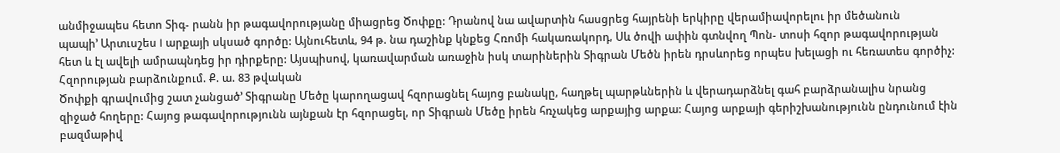անմիջապես հետո Տիգ- րանն իր թագավորությանը միացրեց Ծոփքը: Դրանով նա ավարտին հասցրեց հայրենի երկիրը վերամիավորելու իր մեծանուն
պապի’ Արտւսշես I արքայի սկսած գործը: Այնուհետև, 94 թ. նա դաշինք կնքեց Հռոմի հակառակորդ, Սև ծովի ափին գտնվող Պոն- տոսի հզոր թագավորության հետ և էլ ավելի ամրապնդեց իր դիրքերը: Այսպիսով, կառավարման առաջին իսկ տարիներին Տիգրան Մեծն իրեն դրսևորեց որպես խելացի ու հեռատես գործիչ:
Հզորության բարձունքում. Ք. ա. 83 թվական
Ծոփքի գրավումից շատ չանցած’ Տիգրանը Մեծը կարողացավ հզորացնել հայոց բանակը, հաղթել պարթևներին և վերադարձնել գահ բարձրանալիս նրանց զիջած հողերը: Հայոց թագավորությունն այնքան էր հզորացել, որ Տիգրան Մեծը իրեն հռչակեց արքայից արքա: Հայոց արքայի գերիշխանությունն ընդունում էին բազմաթիվ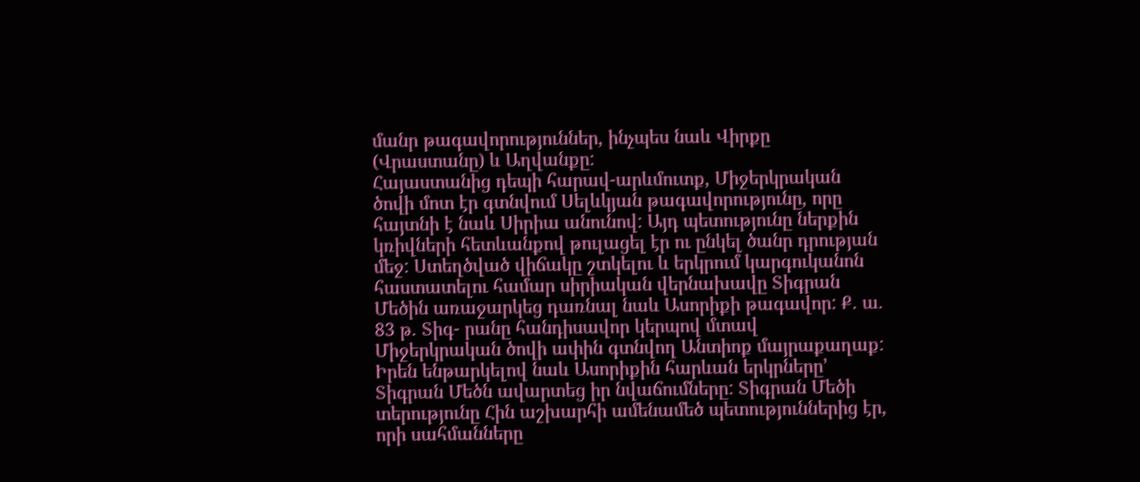մանր թագավորություններ, ինչպես նաև Վիրքը (Վրաստանը) և Աղվանքը:
Հայաստանից դեպի հարավ-արևմուտք, Միջերկրական ծովի մոտ էր գտնվում Սելևկյան թագավորությունը, որը հայտնի է նաև Սիրիա անունով: Այդ պետությունը ներքին կռիվների հետևանքով թուլացել էր ու ընկել ծանր դրության մեջ: Ստեղծված վիճակը շտկելու և երկրում կարգուկանոն հաստատելու համար սիրիական վերնախավը Տիգրան Մեծին առաջարկեց դառնալ նաև Ասորիքի թագավոր: Ք. ա. 83 թ. Տիգ- րանը հանդիսավոր կերպով մտավ Միջերկրական ծովի ափին գտնվող Անտիոք մայրաքաղաք: Իրեն ենթարկելով նաև Ասորիքին հարևան երկրները’ Տիգրան Մեծն ավարտեց իր նվաճումները: Տիգրան Մեծի տերությունը Հին աշխարհի ամենամեծ պետություններից էր, որի սահմանները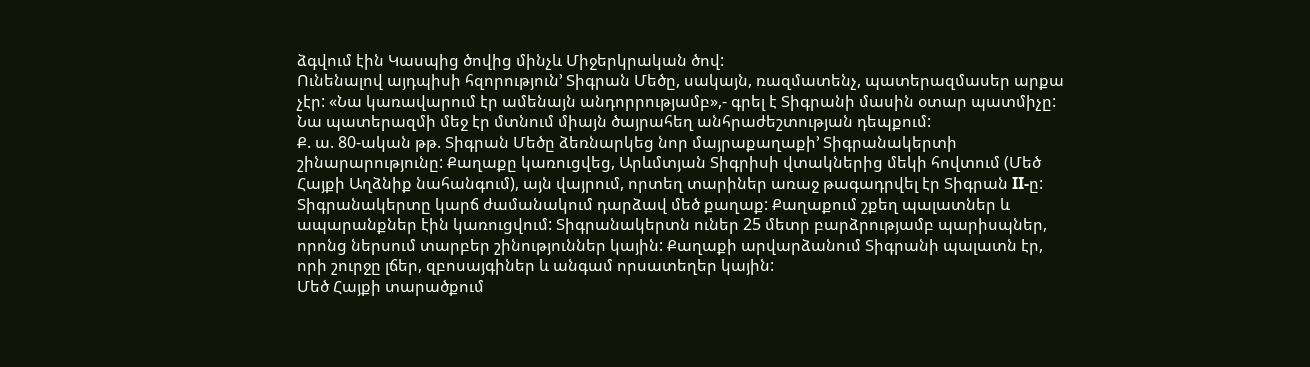ձգվում էին Կասպից ծովից մինչև Միջերկրական ծով:
Ունենալով այդպիսի հզորություն’ Տիգրան Մեծը, սակայն, ռազմատենչ, պատերազմասեր արքա չէր: «Նա կառավարում էր ամենայն անդորրությամբ»,- գրել է Տիգրանի մասին օտար պատմիչը: Նա պատերազմի մեջ էր մտնում միայն ծայրահեղ անհրաժեշտության դեպքում:
Ք. ա. 80-ական թթ. Տիգրան Մեծը ձեռնարկեց նոր մայրաքաղաքի’ Տիգրանակերտի շինարարությունը: Քաղաքը կառուցվեց, Արևմտյան Տիգրիսի վտակներից մեկի հովտում (Մեծ Հայքի Աղձնիք նահանգում), այն վայրում, որտեղ տարիներ առաջ թագադրվել էր Տիգրան II-ը: Տիգրանակերտը կարճ ժամանակում դարձավ մեծ քաղաք: Քաղաքում շքեղ պալատներ և ապարանքներ էին կառուցվում: Տիգրանակերտն ուներ 25 մետր բարձրությամբ պարիսպներ, որոնց ներսում տարբեր շինություններ կային: Քաղաքի արվարձանում Տիգրանի պալատն էր, որի շուրջը լճեր, զբոսայգիներ և անգամ որսատեղեր կային:
Մեծ Հայքի տարածքում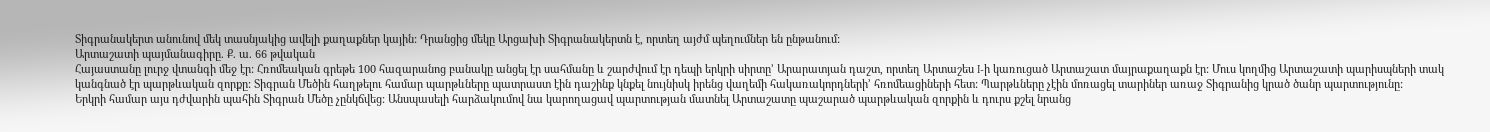Տիգրանակերտ անունով մեկ տասնյակից ավելի քաղաքներ կային: Դրանցից մեկը Արցախի Տիգրանակերտն է, որտեղ այժմ պեղումներ են ընթանում:
Արտաշատի պայմանագիրը. Ք. ա. 66 թվական
Հայաստանը լուրջ վտանգի մեջ էր: Հռոմեական գրեթե 100 հազարանոց բանակը անցել էր սահմանը և շարժվում էր դեպի երկրի սիրտը’ Արարատյան դաշտ, որտեղ Արտաշես I-ի կառուցած Արտաշատ մայրաքաղաքն էր: Մուս կողմից Արտաշատի պարիսպների տակ կանգնած էր պարթևական զորքը: Տիգրան Մեծին հաղթելու համար պարթևները պատրաստ էին դաշինք կնքել նույնիսկ իրենց վաղեմի հակառակորդների’ հռոմեացիների հետ: Պարթևները չէին մոռացել տարիներ առաջ Տիգրանից կրած ծանր պարտությունը:
Երկրի համար այս դժվարին պահին Տիգրան Մեծը չընկճվեց: Անսպասելի հարձակումով նա կարողացավ պարտության մատնել Արտաշատը պաշարած պարթևական զորքին և դուրս քշել նրանց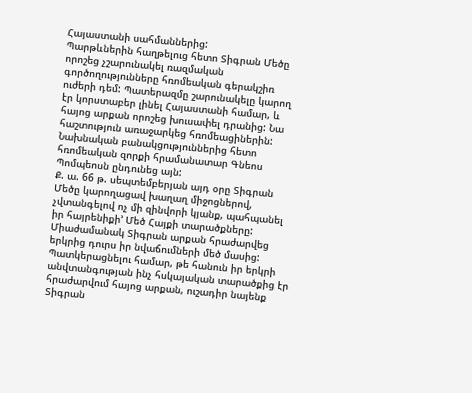Հայաստանի սահմաններից:
Պարթևներին հաղթելուց հետո Տիգրան Մեծը որոշեց չշարունակել ռազմական գործողությունները հռոմեական գերակշիռ ուժերի դեմ: Պատերազմը շարունակելը կարող էր կորստաբեր լինել Հայաստանի համար, և հայոց արքան որոշեց խուսափել դրանից: Նա հաշտություն առաջարկեց հռոմեացիներին: Նախնական բանակցություններից հետո հռոմեական զորքի հրամանատար Գնեոս Պոմպեոսն ընդունեց այն:
Ք. ա. 66 թ. սեպտեմբերյան այդ օրը Տիգրան Մեծը կարողացավ խաղաղ միջոցներով, չվտանգելով ոչ մի զինվորի կյանք, պահպանել իր հայրենիքի’ Մեծ Հայքի տարածքները: Միաժամանակ Տիգրան արքան հրաժարվեց երկրից դուրս իր նվաճումների մեծ մասից: Պատկերացնելու համար, թե հանուն իր երկրի անվտանգության ինչ հսկայական տարածքից էր հրաժարվում հայոց արքան, ուշադիր նայենք Տիգրան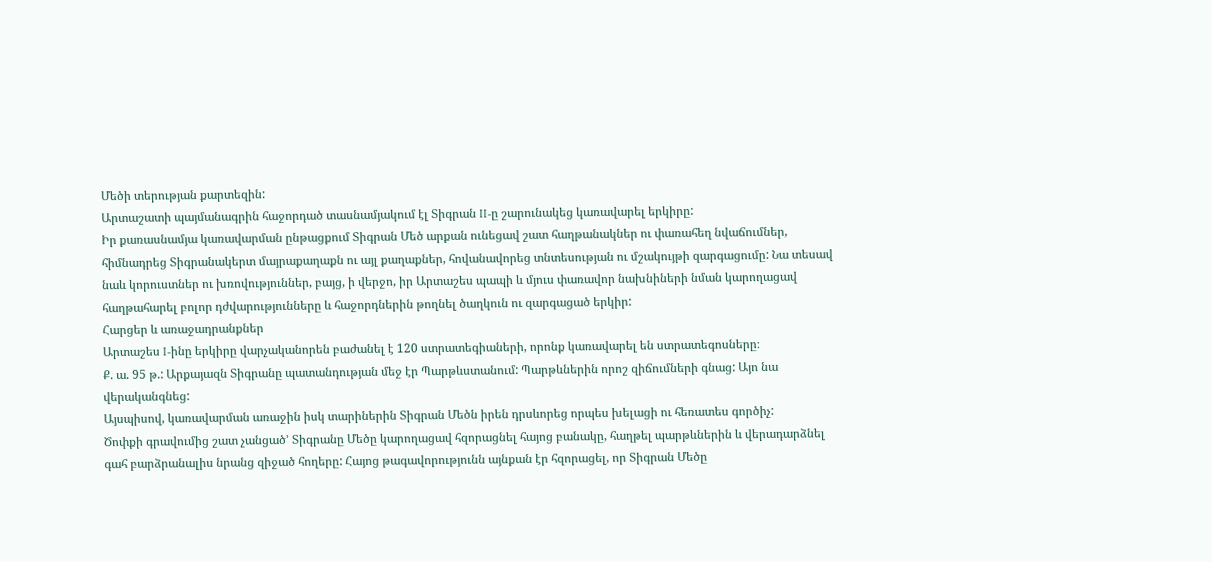Մեծի տերության քարտեզին:
Արտաշատի պայմանագրին հաջորդած տասնամյակում էլ Տիգրան II-ը շարունակեց կառավարել երկիրը:
Իր քառասնամյա կառավարման ընթացքում Տիգրան Մեծ արքան ունեցավ շատ հաղթանակներ ու փառահեղ նվաճումներ, հիմնադրեց Տիգրանակերտ մայրաքաղաքն ու այլ քաղաքներ, հովանավորեց տնտեսության ու մշակույթի զարգացումը: Նա տեսավ նաև կորուստներ ու խռովություններ, բայց, ի վերջո, իր Արտաշես պապի և մյուս փառավոր նախնիների նման կարողացավ հաղթահարել բոլոր դժվարությունները և հաջորդներին թողնել ծաղկուն ու զարգացած երկիր:
Հարցեր և առաջադրանքներ
Արտաշես I-ինը երկիրը վարչականորեն բաժանել է 120 ստրատեգիաների, որոնք կառավարել են ստրատեգոսները։
Ք. ա. 95 թ.: Արքայազն Տիգրանը պատանդության մեջ էր Պարթևստանում: Պարթևներին որոշ զիճումների գնաց: Այո նա վերականգնեց:
Այսպիսով, կառավարման առաջին իսկ տարիներին Տիգրան Մեծն իրեն դրսևորեց որպես խելացի ու հեռատես գործիչ:
Ծոփքի գրավումից շատ չանցած’ Տիգրանը Մեծը կարողացավ հզորացնել հայոց բանակը, հաղթել պարթևներին և վերադարձնել գահ բարձրանալիս նրանց զիջած հողերը: Հայոց թագավորությունն այնքան էր հզորացել, որ Տիգրան Մեծը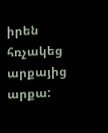իրեն հռչակեց արքայից արքա: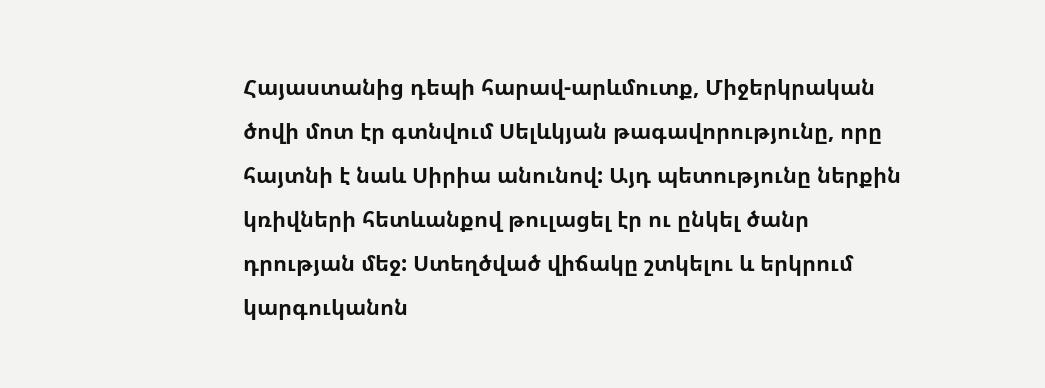Հայաստանից դեպի հարավ-արևմուտք, Միջերկրական ծովի մոտ էր գտնվում Սելևկյան թագավորությունը, որը հայտնի է նաև Սիրիա անունով: Այդ պետությունը ներքին կռիվների հետևանքով թուլացել էր ու ընկել ծանր դրության մեջ: Ստեղծված վիճակը շտկելու և երկրում կարգուկանոն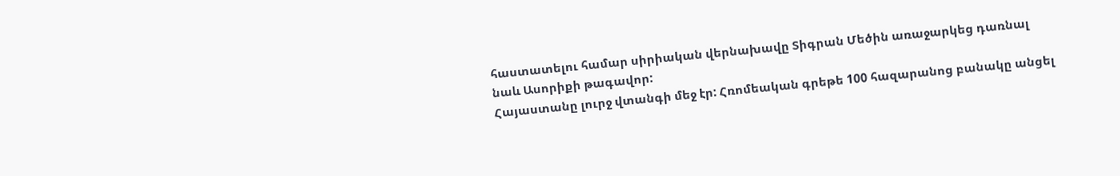հաստատելու համար սիրիական վերնախավը Տիգրան Մեծին առաջարկեց դառնալ նաև Ասորիքի թագավոր:
Հայաստանը լուրջ վտանգի մեջ էր: Հռոմեական գրեթե 100 հազարանոց բանակը անցել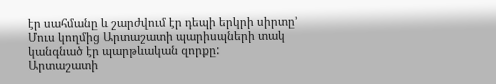էր սահմանը և շարժվում էր դեպի երկրի սիրտը’ Մուս կողմից Արտաշատի պարիսպների տակ կանգնած էր պարթևական զորքը:
Արտաշատի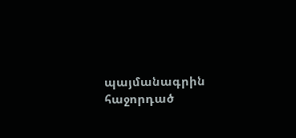պայմանագրին հաջորդած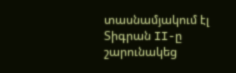տասնամյակում էլ Տիգրան II-ը շարունակեց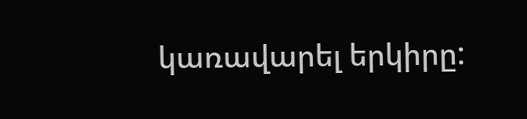կառավարել երկիրը: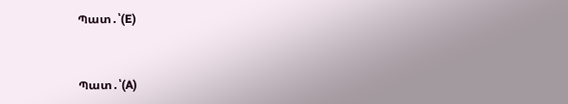Պատ․՝(E)


Պատ․՝(A)